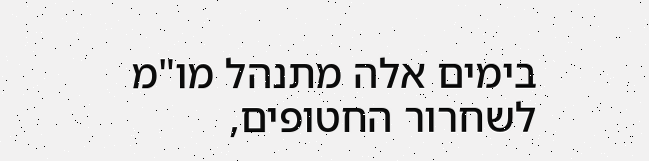בימים אלה מתנהל מו"מ לשחרור החטופים,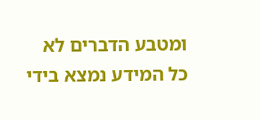ומטבע הדברים לא כל המידע נמצא בידי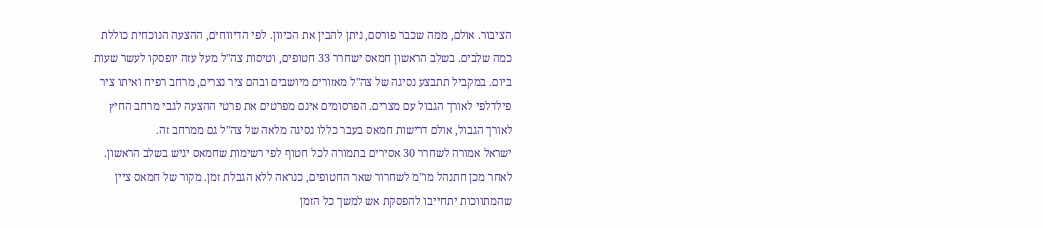הציבור. אולם, ממה שכבר פורסם, ניתן להבין את הכיוון. לפי הדיווחים, ההצעה הנוכחית כוללת כמה שלבים. בשלב הראשון חמאס ישחרר 33 חטופים, וטיסות צה"ל מעל עזה יופסקו לעשר שעות ביום. במקביל תתבצע נסיגה של צה"ל מאזורים מיושבים ובהם ציר נצרים, מרחב רפיח ואיתו ציר פילדלפי לאורך הגבול עם מצרים. הפרסומים אינם מפרטים את פרטי ההצעה לגבי מרחב החיץ לאורך הגבול, אולם דרישות חמאס בעבר כללו נסיגה מלאה של צה"ל גם ממרחב זה.
ישראל אמורה לשחרר 30 אסירים בתמורה לכל חטוף לפי רשימות שחמאס יגיש בשלב הראשון. לאחר מכן חתנהל מו"מ לשחרור שאר החטופים, כנראה ללא הגבלת זמן. מקור של חמאס ציין שהמתווכות יתחייבו להפסקת אש למשך כל הזמן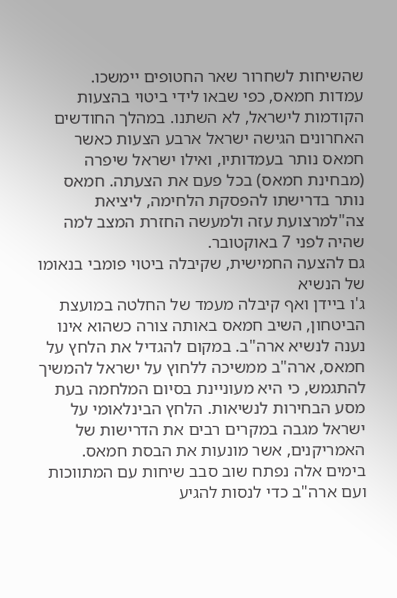שהשיחות לשחרור שאר החטופים יימשכו.
עמדות חמאס, כפי שבאו לידי ביטוי בהצעות הקודמות לישראל, לא השתנו. במהלך החודשים האחרונים הגישה ישראל ארבע הצעות כאשר חמאס נותר בעמדותיו, ואילו ישראל שיפרה (מבחינת חמאס) בכל פעם את הצעתה. חמאס נותר בדרישתו להפסקת הלחימה, ליציאת צה"למרצועת עזה ולמעשה החזרת המצב למה שהיה לפני 7 באוקטובר.
גם להצעה החמישית, שקיבלה ביטוי פומבי בנאומו של הנשיא
ג'ו ביידן ואף קיבלה מעמד של החלטה במועצת הביטחון, השיב חמאס באותה צורה כשהוא אינו נענה לנשיא ארה"ב. במקום להגדיל את הלחץ על חמאס, ארה"ב ממשיכה ללחוץ על ישראל להמשיך להתגמש, כי היא מעוניינת בסיום המלחמה בעת מסע הבחירות לנשיאות. הלחץ הבינלאומי על ישראל מגבה במקרים רבים את הדרישות של האמריקנים, אשר מונעות את הבסת חמאס.
בימים אלה נפתח שוב סבב שיחות עם המתווכות ועם ארה"ב כדי לנסות להגיע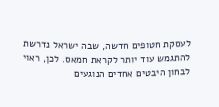לעסקת חטופים חדשה, שבה ישראל נדרשת להתגמש עוד יותר לקראת חמאס. לכן, ראוי לבחון היבטים אחדים הנוגעים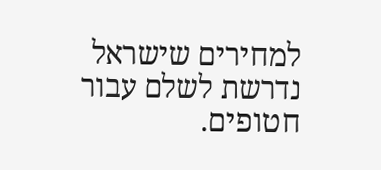למחירים שישראל נדרשת לשלם עבור חטופים.